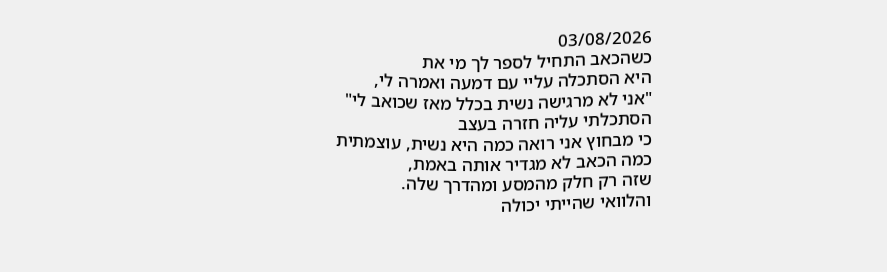03/08/2026
כשהכאב התחיל לספר לך מי את
היא הסתכלה עליי עם דמעה ואמרה לי,
"אני לא מרגישה נשית בכלל מאז שכואב לי"
הסתכלתי עליה חזרה בעצב
כי מבחוץ אני רואה כמה היא נשית, עוצמתית
כמה הכאב לא מגדיר אותה באמת,
שזה רק חלק מהמסע ומהדרך שלה.
והלוואי שהייתי יכולה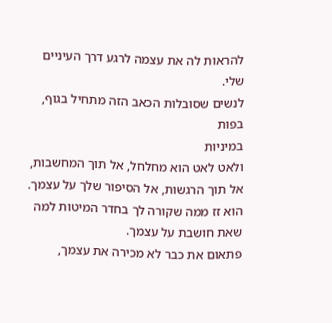להראות לה את עצמה לרגע דרך העיניים שלי.
לנשים שסובלות הכאב הזה מתחיל בגוף, בפות
במיניות
ולאט לאט הוא מחלחל, אל תוך המחשבות,
אל תוך הרגשות, אל הסיפור שלך על עצמך.
הוא זז ממה שקורה לך בחדר המיטות למה שאת חושבת על עצמך.
פתאום את כבר לא מכירה את עצמך,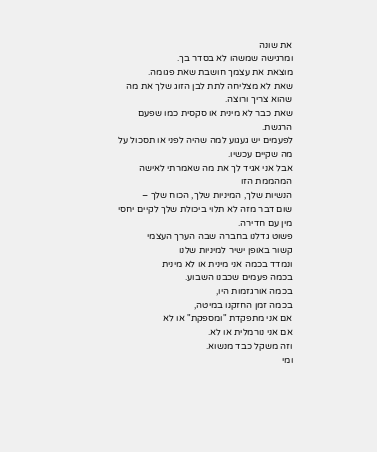את שונה
ומרגישה שמשהו לא בסדר בך.
מוצאת את עצמך חושבת שאת פגומה.
שאת לא מצליחה לתת לבן הזוג שלך את מה שהוא צריך ורוצה.
שאת כבר לא מינית או סקסית כמו שפעם הרגשת.
לפעמים יש געגוע למה שהיה לפני או תסכול על מה שקיים עכשיו.
אבל אני אגיד לך את מה שאמרתי לאישה המהממת הזו
הנשיות שלך, המיניות שלך, הכוח שלך –
שום דבר מזה לא תלוי ביכולת שלך לקיים יחסי מין עם חדירה.
פשוט גדלנו בחברה שבה הערך העצמי
קשור באופן ישיר למיניות שלנו
ונמדד בכמה אני מינית או לא מינית
בכמה פעמים שכבנו השבוע.
בכמה אורגזמות היו,
בכמה זמן החזקנו במיטה,
אם אני מתפקדת "ומספקת" או לא
אם אני נורמלית או לא.
וזה משקל כבד מנשוא.
ומי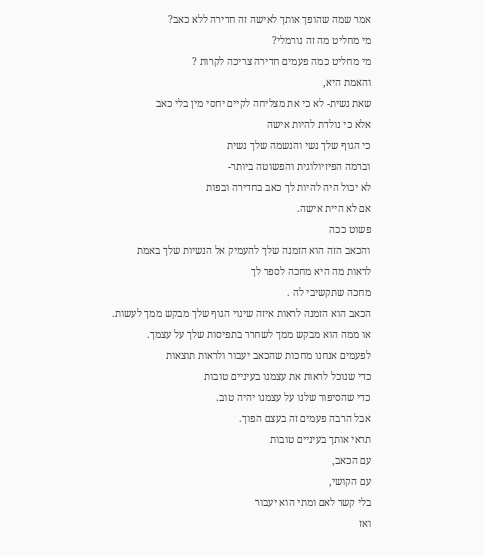אמר שמה שהופך אותך לאישה זה חדירה ללא כאב?
מי מחליט מה זה נורמלי?
מי מחליט כמה פעמים חדירה צריכה לקרות ?
והאמת היא,
שאת נשית- לא כי את מצליחה לקיים יחסי מין בלי כאב
אלא כי נולדת להיות אישה
כי הגוף שלך נשי והנשמה שלך נשית
וברמה הפיזיולוגית והפשוטה ביותר-
לא יכול היה להיות לך כאב בחדירה ובפות
אם לא היית אישה.
פשוט ככה
והכאב הזה הוא הזמנה שלך להעמיק אל הנשיות שלך באמת
לראות מה היא מחכה לספר לך
מחכה שתקשיבי לה .
הכאב הוא הזמנה לראות איזה שינוי הגוף שלך מבקש ממך לעשות.
או ממה הוא מבקש ממך לשחרר בתפיסות שלך על עצמך.
לפעמים אנחנו מחכות שהכאב יעבור ולראות תוצאות
כדי שנוכל לראות את עצמנו בעיניים טובות
כדי שהסיפור שלנו על עצמנו יהיה טוב.
אבל הרבה פעמים זה בעצם הפוך.
תראי אותך בעיניים טובות
עם הכאב,
עם הקושי,
בלי קשר לאם ומתי הוא יעבור
ואז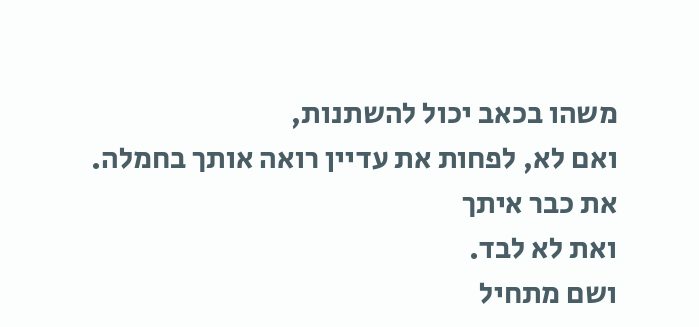משהו בכאב יכול להשתנות,
ואם לא, לפחות את עדיין רואה אותך בחמלה.
את כבר איתך
ואת לא לבד.
ושם מתחיל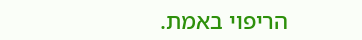הריפוי באמת.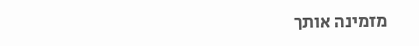מזמינה אותך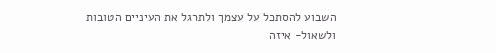השבוע להסתכל על עצמך ולתרגל את העיניים הטובות
ולשאול- איזה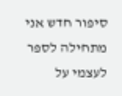סיפור חדש אני מתחילה לספר לעצמי על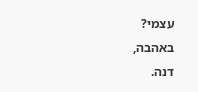עצמי?
באהבה,
דנה.